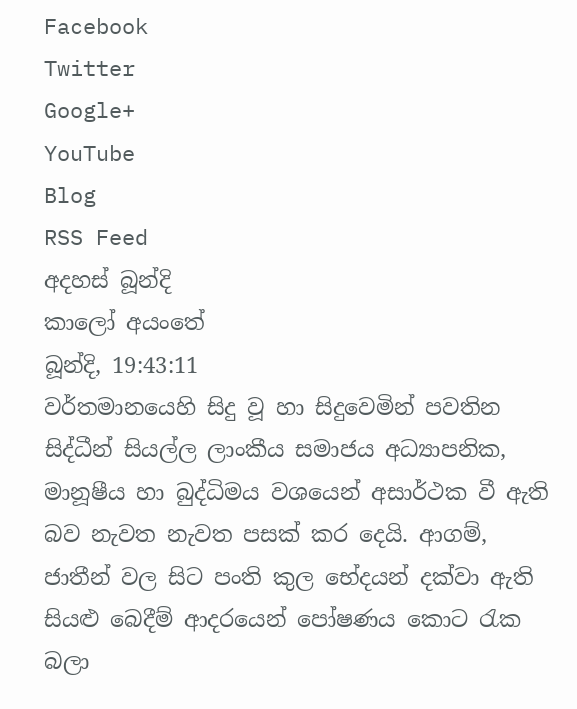Facebook
Twitter
Google+
YouTube
Blog
RSS Feed
අදහස් බූන්දි
කාලෝ අයංතේ
බූන්දි, 19:43:11
වර්තමානයෙහි සිදු වූ හා සිදුවෙමින් පවතින සිද්ධීන් සියල්ල ලාංකීය සමාජය අධ්‍යාපනික, මානූෂීය හා බුද්ධිමය වශයෙන් අසාර්ථක වී ඇති බව නැවත නැවත පසක් කර දෙයි. ආගම්, ජාතීන් වල සිට පංති කුල භේදයන් දක්වා ඇති සියළු බෙදීම් ආදරයෙන් පෝෂණය කොට රැක බලා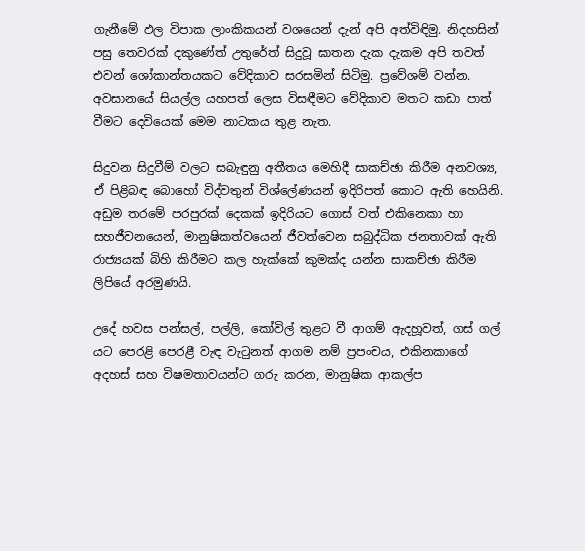ගැනීමේ ඵල විපාක ලාංකිකයන් වශයෙන් දැන් අපි අත්විඳිමු. නිදහසින් පසු තෙවරක් දකුණේත් උතුරේත් සිදුවූ ඝාතන දැක දැකම අපි තවත් එවන් ශෝකාන්තයකට වේදිකාව සරසමින් සිටිමු. ප්‍රවේශම් වන්න. අවසානයේ සියල්ල යහපත් ලෙස විසඳීමට වේදිකාව මතට කඩා පාත් වීමට දෙවියෙක් මෙම නාටකය තුළ නැත.

සිදුවන සිදුවීම් වලට සබැඳුනු අතීතය මෙහිදී සාකච්ඡා කිරීම අනවශ්‍ය, ඒ පිළිබඳ බොහෝ විද්වතුන් විශ්ලේණයන් ඉදිරිපත් කොට ඇති හෙයිනි. අඩුම තරමේ පරපුරක් දෙකක් ඉදි‍රියට ගොස් වත් එකිනෙකා හා සහජීවනයෙන්, මානුෂිකත්වයෙන් ජීවත්වෙන සබුද්ධික ජනතාවක් ඇති රාජ්‍යයක් බිහි කිරීමට කල හැක්කේ කුමක්ද යන්න සාකච්ඡා කිරීම ලිපියේ අරමුණයි.

උදේ හවස පන්සල්, පල්ලි, කෝවිල් තුළට වී ආගම් ඇදහූවත්, ගස් ගල් යට පෙරළි පෙරළී වැඳ වැටුනත් ආගම නම් ප්‍රපංචය, එකිනකාගේ අදහස් සහ විෂමතාවයන්ට ගරු කරන, මානුෂික ආකල්ප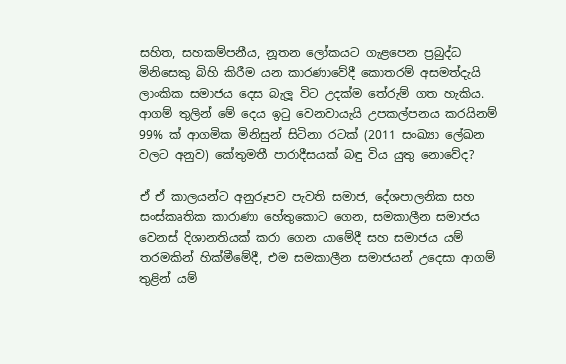සහිත, සහකම්පනීය, නූතන ලෝකයට ගැළපෙන ප්‍රබුද්ධ මිනිසෙකු බිහි කිරීම යන කාරණාවේදී කොතරම් අසමත්දැයි ලාංකික සමාජය දෙස බැලූ විට උදක්ම තේරුම් ගත හැකිය. ආගම් තුලින් මේ දෙය ඉටු වෙනවායැයි උපකල්පනය කරයිනම් 99% ක් ආගමික මිනිසුන් සිටිනා රටක් (2011 සංඛ්‍යා ලේඛන වලට අනුව) කේතුමතී පාරාදීසයක් බඳු විය යුතු නොවේද?

ඒ ඒ කාලයන්ට අනුරූපව පැවති සමාජ, දේශපාලනික සහ සංස්කෘතික කාරාණා හේතුකොට ගෙන, සමකාලීන සමාජය වෙනස් දිශානතියක් කරා ගෙන යාමේදී සහ සමාජය යම් තරමකින් හික්මීමේදී, එම සමකාලීන සමාජයන් උදෙසා ආගම් තුළින් යම්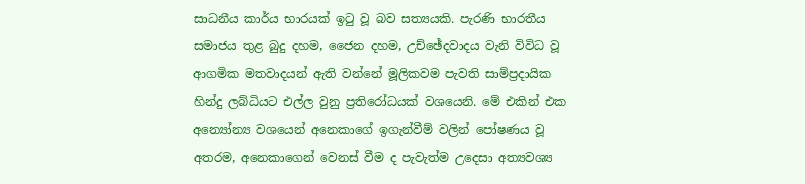සාධනීය කාර්ය භාරයක් ඉටු වූ බව සත්‍යයකි. පැරණි භාරතීය සමාජය තුළ බුදු දහම, ජෛන දහම, උච්ඡේදවාදය වැනි විවිධ වූ ආගමික මතවාදයන් ඇති වන්නේ මූලිකවම පැවති සාම්ප්‍රදායික හින්දු ලබ්ධියට එල්ල වුනු ප්‍රතිරෝධයක් වශයෙනි. මේ එකින් එක අන්‍යෝන්‍ය වශයෙන් අනෙකාගේ ඉගැන්වීම් වලින් පෝෂණය වූ අතරම, අනෙකාගෙන් වෙනස් වීම ද පැවැත්ම උදෙසා අත්‍යවශ්‍ය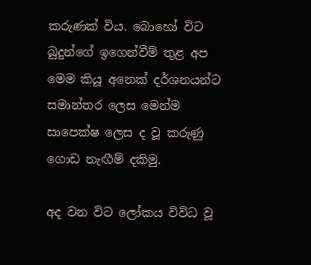කරුණක් විය. බොහෝ විට බුදුන්ගේ ඉගෙන්වීම් තුළ අප මෙම කියූ අනෙක් දර්ශනයන්ට සමාන්තර ලෙස මෙන්ම සාපෙක්ෂ ලෙස ද වූ කරුණු ගොඩ නැඟීම් දකිමු.

අද වන විට ලෝකය විවිධ වූ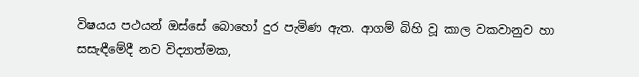විෂයය පථයන් ඔස්සේ බොහෝ දුර පැමිණ ඇත. ආගම් බිහි වූ කාල වකවානුව හා සසැඳීමේදී නව විද්‍යාත්මක,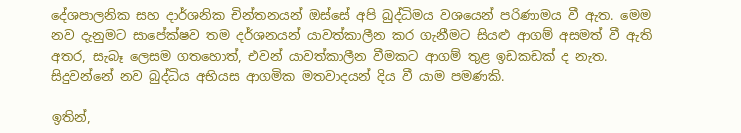දේශපාලනික සහ දාර්ශනික චින්තනයන් ඔස්සේ අපි බුද්ධිමය වශයෙන් පරිණාමය වී ඇත. මෙම නව දැනුමට සාපේක්ෂව තම දර්ශනයන් යාවත්කාලීන කර ගැනීමට සියළු ආගම් අසමත් වී ඇති අතර, සැබෑ ලෙසම ගතහොත්, එවන් යාවත්කාලීන වීමකට ආගම් තුළ ඉඩකඩක් ද නැත. සිදුවන්නේ නව බුද්ධිය අභියස ආගමික මතවාදයන් දිය වී යාම පමණකි.

ඉතින්,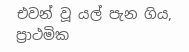එවන් වූ යල් පැන ගිය, ප්‍රාථමික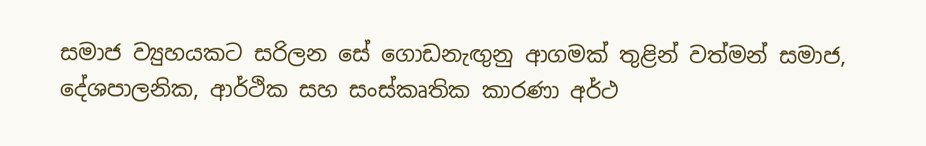සමාජ ව්‍යුහයකට සරිලන සේ ගොඩනැඟුනු ආගමක් තුළින් වත්මන් සමාජ, දේශපාලනික, ආර්ථික සහ සංස්කෘතික කාරණා අර්ථ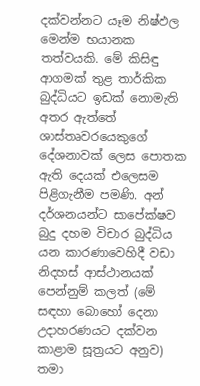දක්වන්නට යෑම නිෂ්ඵල මෙන්ම භයානක තත්ව‍යකි. මේ කිසිඳු ආගමක් තුළ තාර්කික බුද්ධියට ඉඩක් නොමැති අතර ඇත්තේ ශාස්තෘවරයෙකුගේ දේශනාවක් ලෙස පොතක ඇති දෙයක් එලෙසම පිළිගැනීම පමණි. අන් දර්ශනයන්ට සාපේක්ෂව බුදු දහම විචාර බුද්ධිය යන කාරණාවෙහිදී වඩා නිදහස් ආස්ථානයක් පෙන්නුම් කලත් (මේ සඳහා බොහෝ දෙනා උදාහරණයට දක්වන කාළාම සූත්‍රයට අනුව) තමා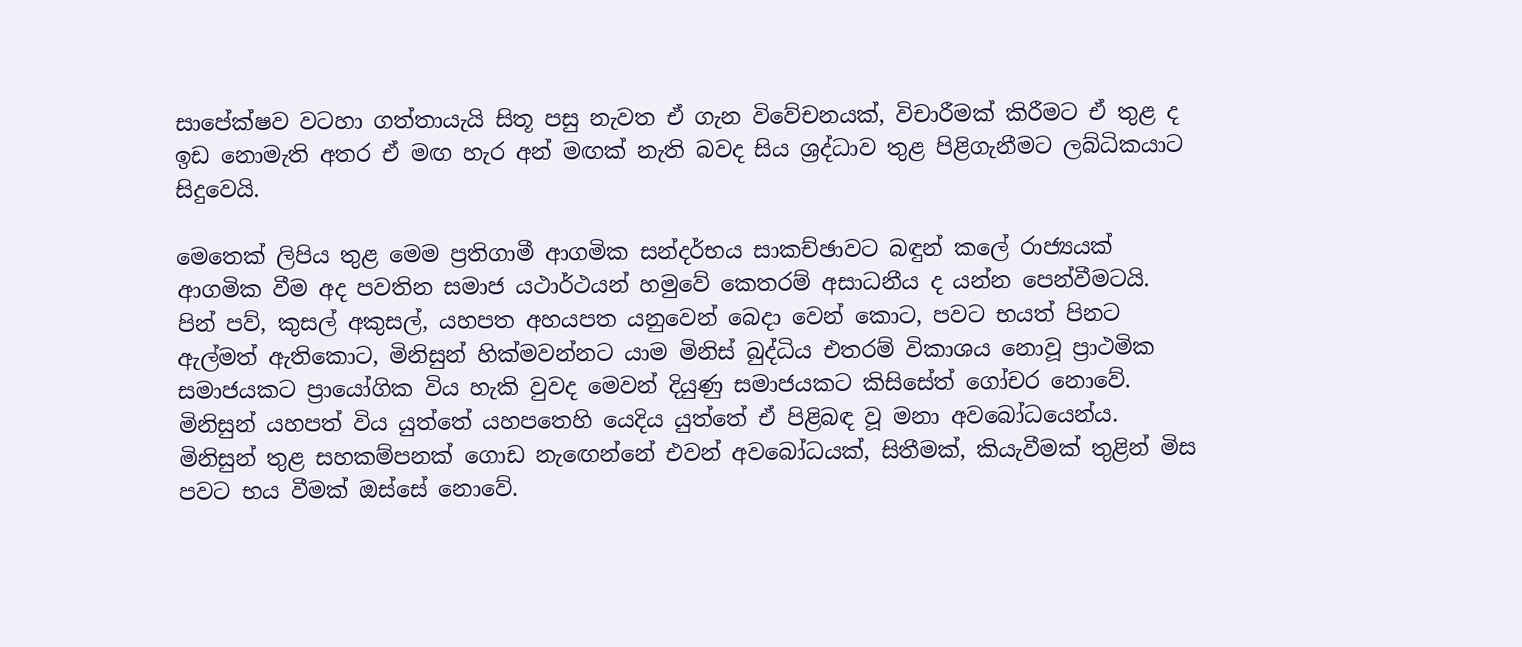සාපේක්ෂව වටහා ගත්තායැයි සිතූ පසු නැවත ඒ ගැන විවේචනයක්, විචාරීමක් කිරීමට ඒ තුළ ද ඉඩ නොමැති අතර ඒ මඟ හැර අන් මඟක් නැති බවද සිය ශ්‍රද්ධාව තුළ පිළිගැනීමට ලබ්ධිකයාට සිදුවෙයි.

මෙතෙක් ලිපිය තුළ මෙම ප්‍රතිගාමී ආගමික සන්දර්භය සාකච්ඡාවට බඳුන් කලේ රාජ්‍යයක් ආගමික වීම අද පවතින සමාජ යථාර්ථයන් හමුවේ කෙතරම් අසාධනීය ද යන්න පෙන්වීමටයි. පින් පව්, කුසල් අකුසල්, යහපත අහයපත යනුවෙන් බෙදා වෙන් කොට, පවට භයත් පිනට ඇල්මත් ඇතිකොට, මිනිසුන් හික්මවන්නට යාම මිනිස් බුද්ධිය එතරම් විකාශය නොවූ ප්‍රාථමික සමාජයකට ප්‍රායෝගික විය හැකි වුවද මෙවන් දියුණු සමාජයකට කිසිසේත් ගෝචර නොවේ. මිනිසුන් යහපත් විය යුත්තේ යහපතෙහි යෙදිය යුත්තේ ඒ පිළිබඳ වූ මනා අවබෝධයෙන්ය. මිනිසුන් තුළ සහකම්පනක් ගොඩ නැඟෙන්නේ එවන් අවබෝධයක්, සිතීමක්, කියැවීමක් තුළින් මිස පවට භය වීමක් ඔස්සේ නොවේ.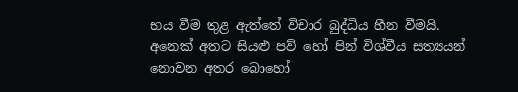භය වීම තුළ ඇත්තේ විචාර බුද්ධිය හීන වීමයි. අනෙක් අතට සියළු පව් හෝ පින් විශ්වීය සත්‍යයන් නොවන අතර බොහෝ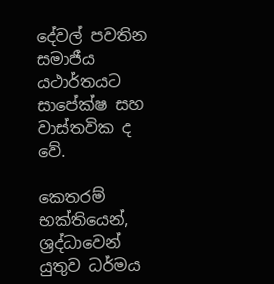දේවල් පවතින සමාජීය යථාර්තයට සාපේක්ෂ සහ වාස්තවික ද වේ.

කෙතරම් භක්තියෙන්, ශ්‍රද්ධාවෙන් යුතුව ධර්මය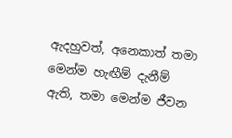ඇදහුවත්, අනෙකාත් තමා මෙන්ම හැඟීම් දැනීම් ඇති, තමා මෙන්ම ජීවන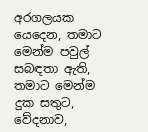අරගලයක යෙදෙන, තමාට මෙන්ම පවුල් සබඳතා ඇති, තමාට මෙන්ම දුක සතුට, වේදනාව,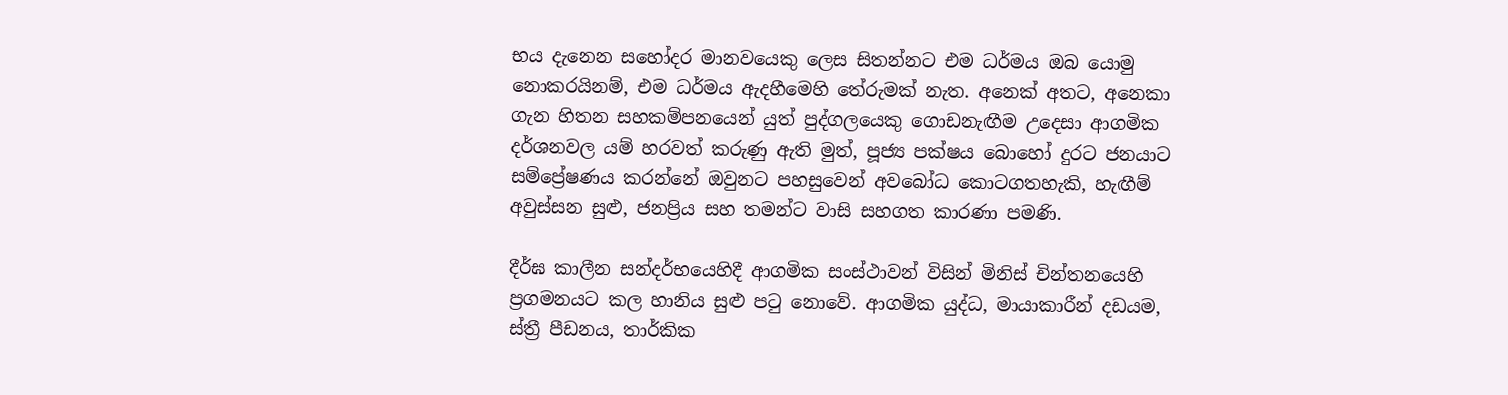භය දැනෙන සහෝදර මානවයෙකු ලෙස සිතන්නට එම ධර්මය ඔබ යොමු නොකරයිනම්, එම ධර්මය ඇදහීමෙහි තේරුමක් නැත. අනෙක් අතට, අනෙකා ගැන හිතන සහකම්පනයෙන් යුත් පුද්ගලයෙකු ගොඩනැඟීම උදෙසා ආගමික දර්ශනවල යම් හරවත් කරුණු ඇති මුත්, පූජ්‍ය පක්ෂය බොහෝ දුරට ජනයාට සම්ප්‍රේෂණය කරන්නේ ඔවුනට පහසුවෙන් අවබෝධ කොටගතහැකි, හැඟීම් අවුස්සන සුළු, ජනප්‍රිය සහ තමන්ට වාසි සහගත කාරණා පමණි.

දීර්ඝ කාලීන සන්දර්භයෙහිදී ආගමික සංස්ථාවන් විසින් මිනිස් චින්තනයෙහි ප්‍රගමනයට කල හානිය සුළු පටු නොවේ. ආගමික යුද්ධ, මායාකාරීන් දඩයම, ස්ත්‍රී පීඩනය, තාර්කික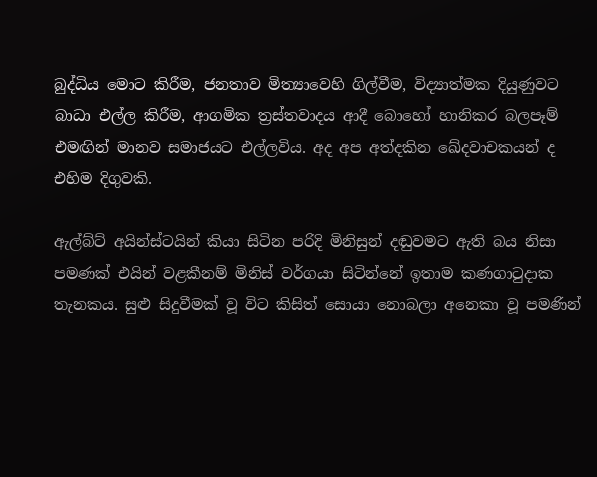බුද්ධිය මොට කිරීම, ජනතාව මිත්‍යාවෙහි ගිල්වීම, විද්‍යාත්මක දියුණුවට බාධා එල්ල කිරීම, ආගමික ත්‍රස්තවාදය ආදී බොහෝ හානිකර බලපෑම් එමඟින් මානව සමාජයට එල්ලවිය. අද අප අත්දකින ඛේදවාචකයන් ද එහිම දිගුවකි.

ඇල්බ්ට් අයින්ස්ටයින් කියා සිටින පරිදි මිනිසුන් දඬුවමට ඇති බය නිසා පමණක් එයින් වළකීනම් මිනිස් වර්ගයා සිටින්නේ ඉතාම කණගාටුදාක තැනකය. සුළු සිදුවීමක් වූ විට කිසිත් සොයා නොබලා අනෙකා වූ පමණින්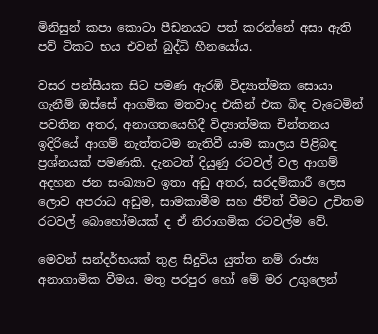මිනිසුන් කපා කොටා පීඩනයට පත් කරන්නේ අසා ඇති පව් ටිකට භය එවන් බුද්ධි හීනයෝය.

වසර පන්සීයක සිට පමණ ඇරඹි විද්‍යාත්මක සොයා ගැනීම් ඔස්සේ ආගමික මතවාද එකින් එක බිඳ වැටෙමින් පවතින අතර, අනාගතයෙහිදී විද්‍යාත්මක චින්තනය ඉදිරියේ ආගම් නැත්තටම නැතිවී යාම කාලය පිළිබඳ ප්‍රශ්නයක් පමණකි. දැනටත් දියුණු රටවල් වල ආගම් අදහන ජන සංඛ්‍යාව ඉතා අඩු අතර, සරදම්කාරී ලෙස ලොව අපරාධ අඩුම, සාමකාමීම සහ ජීව්ත් වීමට උචිතම රටවල් බොහෝමයක් ද ඒ නිරාගමික රටවල්ම වේ.

මෙවන් සන්දර්භයක් තුළ සිදුවිය යුත්ත නම් රාජ්‍ය අනාගාමික වීමය. මතු පරපුර හෝ මේ මර උගුලෙන්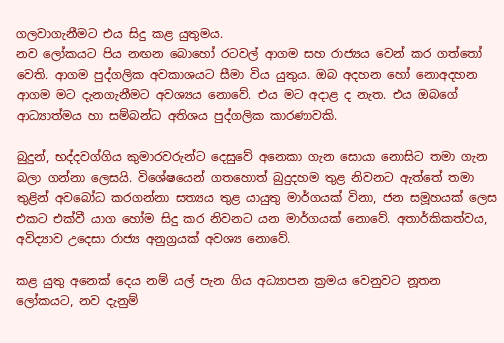ගලවාගැනීමට එය සිදු කළ යුතුමය.
නව ලෝකයට පිය නඟන බොහෝ රටවල් ආගම සහ රාජ්‍යය වෙන් කර ගත්තෝ වෙති. ආගම පුද්ගලික අවකාශයට සීමා විය යුතුය. ඔබ අදහන හෝ නොඅදහන ආගම මට දැනගැනීමට අවශ්‍යය නොවේ. එය මට අදාළ ද නැත. එය ඔබගේ ආධ්‍යාත්මය හා සම්බන්ධ අතිශය පුද්ගලික කාරණාවකි.

බුදුන්, භද්දවග්ගිය කුමාරවරුන්ට දෙසුවේ අනෙකා ගැන සොයා නොසිට තමා ගැන බලා ගන්නා ලෙසයි. විශේෂයෙන් ගතහොත් බුදුදහම තුළ නිවනට ඇත්තේ තමා තුළින් අවබෝධ කරගන්නා සත්‍යය තුළ යායුතු මාර්ගයක් විනා, ජන සමූහයක් ලෙස එකට එක්වී යාග හෝම සිදු කර නිවනට යන මාර්ගයක් නොවේ. අතාර්කිකත්වය, අවිද්‍යාව උදෙසා රාජ්‍ය අනුග්‍රයක් අවශ්‍ය නොවේ.

කළ යුතු අනෙක් දෙය නම් යල් පැන ගිය අධ්‍යාපන ක්‍රමය වෙනුවට නූතන ලෝකයට, නව දැනුම්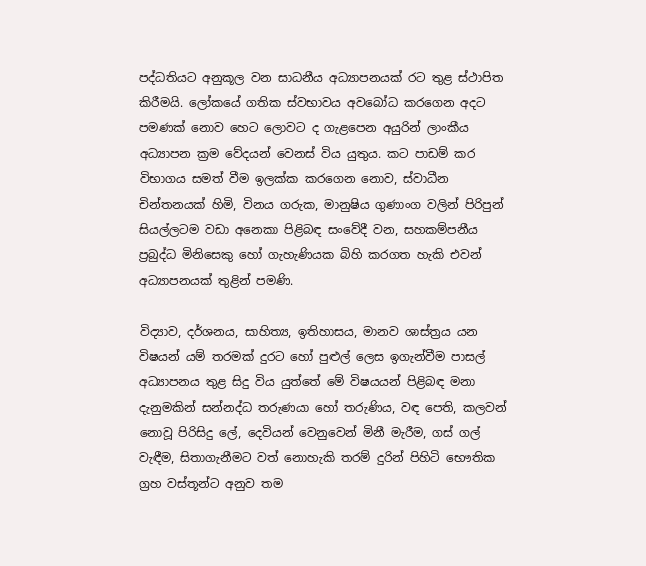පද්ධතියට අනුකූල වන සාධනීය අධ්‍යාපනයක් රට තුළ ස්ථාපිත කිරීමයි. ලෝකයේ ගතික ස්වභාවය අවබෝධ කරගෙන අදට පමණක් නොව හෙට ලොවට ද ගැළපෙන අයුරින් ලාංකීය අධ්‍යාපන ක්‍රම වේදයන් වෙනස් විය යුතුය. කට පාඩම් කර විභාගය සමත් වීම ඉලක්ක කරගෙන නොව, ස්වාධීන චින්තනයක් හිමි, විනය ගරුක, මානුෂිය ගුණාංග වලින් පිරිපුන් සියල්ලටම වඩා අනෙකා පිළිබඳ සංවේදී වන, සහකම්පනීය ප්‍රබුද්ධ මිනිසෙකු හෝ ගැහැණියක බිහි කරගත හැකි එවන් අධ්‍යාපනයක් තුළින් පමණි.

විද්‍යාව, දර්ශනය, සාහිත්‍ය, ඉතිහාසය, මානව ශාස්ත්‍රය යන විෂයන් යම් තරමක් දුරට හෝ පුළුල් ලෙස ඉගැන්වීම පාසල් අධ්‍යාපනය තුළ සිදු විය යුත්තේ මේ විෂයයන් පිළිබඳ මනා දැනුමකින් සන්නද්ධ තරුණයා හෝ තරුණිය, වඳ පෙති, කලවන් නොවූ පිරිසිදු ලේ, දෙවියන් වෙනුවෙන් මිනී මැරීම, ගස් ගල් වැඳීම, සිතාගැනීමට වත් නොහැකි තරම් දුරින් පිහිටි භෞතික ග්‍රහ වස්තූන්ට අනුව තම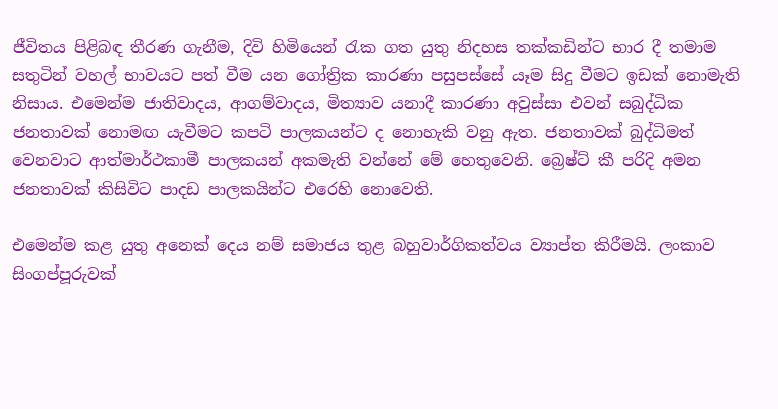ජීවිතය පිළිබඳ තීරණ ගැනීම, දිවි හිමියෙන් රැක ගත යුතු නිදහස තක්කඩින්ට භාර දී තමාම සතුටින් වහල් භාවයට පත් වීම යන ගෝත්‍රික කාරණා පසුපස්සේ යෑම සිදු වීමට ඉඩක් නොමැති නිසාය. එමෙන්ම ජාතිවාදය, ආගම්වාදය, මිත්‍යාව යනාදී කාරණා අවුස්සා එවන් සබුද්ධික ජනතාවක් නොමඟ යැවීමට කපටි පාලකයන්ට ද නොහැකි වනු ඇත. ජනතාවක් බුද්ධිමත් වෙනවාට ආත්මාර්ථකාමී පාලකයන් අකමැති වන්නේ මේ හෙතුවෙනි. බ්‍රෙෂ්ට් කී පරිදි අමන ජනතාවක් කිසිවිට පාදඩ පාලකයින්ට එරෙහි නොවෙති.

එමෙන්ම කළ යුතු අනෙක් දෙය නම් සමාජය තුළ බහුවාර්ගිකත්වය ව්‍යාප්ත කිරීමයි. ලංකාව සිංගප්පූරුවක්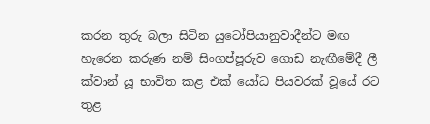කරන තුරු බලා සිටින යුටෝපියානුවාදීන්ට මඟ හැරෙන කරුණ නම් සිංගප්පූරුව ගොඩ නැඟීමේදී ලී ක්වාන් යූ භාවිත කළ එක් යෝධ පියවරක් වූයේ රට තුළ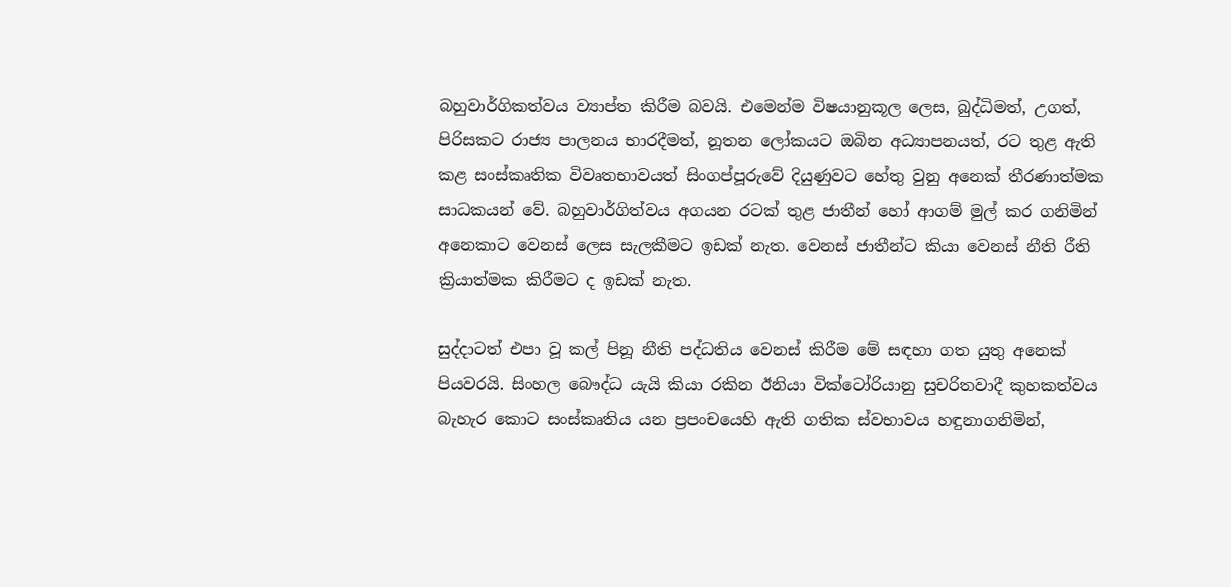බහුවාර්ගිකත්වය ව්‍යාප්ත කිරීම බවයි. එමෙන්ම විෂයානුකූල ලෙස, බුද්ධිමත්, උගත්, පිරිසකට රාජ්‍ය පාලනය භාරදීමත්, නූතන ලෝකයට ඔබින අධ්‍යාපනයත්, රට තුළ ඇති කළ සංස්කෘතික විවෘතභාවයත් සිංගප්පූරුවේ දියුණුවට හේතු වුනු අනෙක් තීරණාත්මක සාධකයන් වේ. බහුවාර්ගිත්වය අගයන රටක් තුළ ජාතීන් හෝ ආගම් මුල් කර ගනිමින් අනෙකාට වෙනස් ලෙස සැලකීමට ඉඩක් නැත. වෙනස් ජාතීන්ට කියා වෙනස් නීති රීති ක්‍රියාත්මක කිරීමට ද ඉඩක් නැත.

සුද්දාටත් එපා වූ කල් පිනූ නීති පද්ධතිය වෙනස් කිරීම මේ සඳහා ගත යුතු අනෙක් පියවරයි. සිංහල බෞද්ධ යැයි කියා රකින ඊනියා වික්ටෝරියානු සුචරිතවාදී කුහකත්වය බැහැර කොට සංස්කෘතිය යන ප්‍රපංචයෙහි ඇති ගතික ස්වභාවය හඳුනාගනිමින්,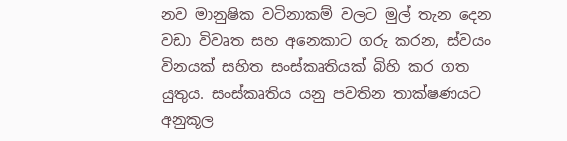නව මානුෂික වටිනාකම් වලට මුල් තැන දෙන වඩා විවෘත සහ අනෙකාට ගරු කරන, ස්වයං විනයක් සහිත සංස්කෘතියක් බිහි කර ගත යුතුය. සංස්කෘතිය යනු පවතින තාක්ෂණයට අනුකූල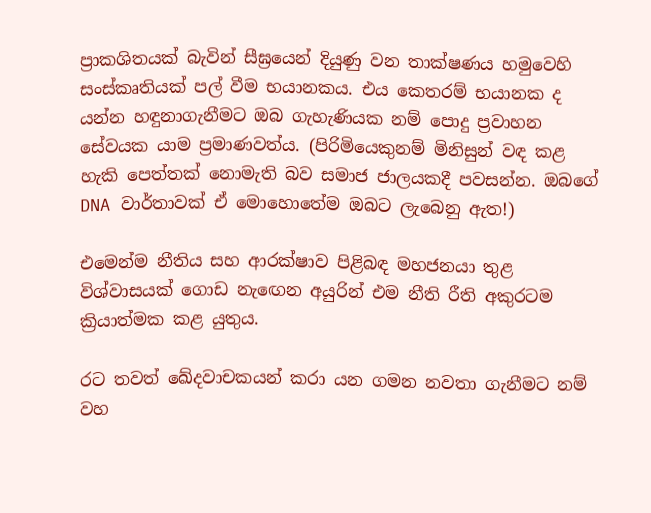ප්‍රාකශිතයක් බැවින් සීඝ්‍රයෙන් දියුණු වන තාක්ෂණය හමුවෙහි සංස්කෘතියක් පල් වීම භයානකය. එය කෙතරම් භයානක ද යන්න හඳුනාගැනීමට ඔබ ගැහැණියක නම් පොදු ප්‍රවාහන සේවයක යාම ප්‍රමාණවත්ය. (පිරිමියෙකුනම් මිනිසුන් වඳ කළ හැකි පෙත්තක් නොමැති බව සමාජ ජාලයකදී පවසන්න. ඔබගේ DNA වාර්තාවක් ඒ මොහොතේම ඔබට ලැබෙනු ඇත!)

එමෙන්ම නීතිය සහ ආරක්ෂාව පිළිබඳ මහජනයා තුළ විශ්වාසයක් ගොඩ නැඟෙන අයුරින් එම නීති රීති අකුරටම ක්‍රියාත්මක කළ යුතුය.

රට තවත් ඛේදවාචකයන් කරා යන ගමන නවතා ගැනීමට නම් වහ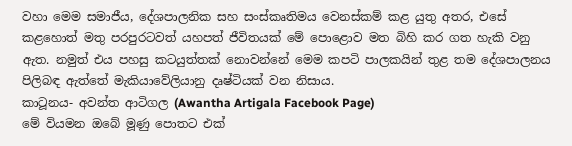වහා මෙම සමාජීය, දේශපාලනික සහ සංස්කෘතිමය වෙනස්කම් කළ යුතු අතර, එසේ කළහොත් මතු පරපුරටවත් යහපත් ජීවිතයක් මේ පොළොව මත බිහි කර ගත හැකි වනු ඇත. නමුත් එය පහසු කටයුත්තක් නොවන්නේ මෙම කපටි පාලකයින් තුළ තම දේශපාලනය පිලිබඳ ඇත්තේ මැකියාවේලියානු දෘෂ්ටියක් වන නිසාය.
කාටූනය- අවන්ත ආටිගල (Awantha Artigala Facebook Page)
මේ වියමන ඔබේ මූණු පොතට එක්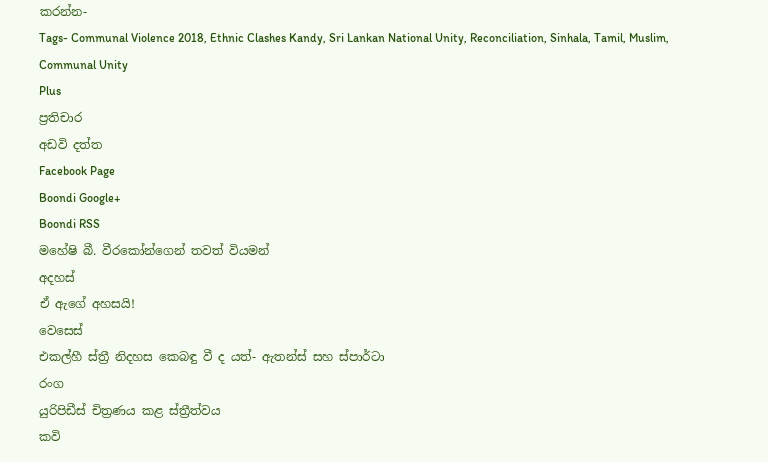කරන්න-
Tags- Communal Violence 2018, Ethnic Clashes Kandy, Sri Lankan National Unity, Reconciliation, Sinhala, Tamil, Muslim, Communal Unity
Plus
ප්‍රතිචාර
අඩවි දත්ත
Facebook Page
Boondi Google+
Boondi RSS
මහේෂි බී. වීරකෝන්ගෙන් තවත් වියමන්
අදහස්
ඒ ඇගේ අහසයි!
වෙසෙස්
එකල්හී ස්ත්‍රී නිදහස කෙබඳු වී ද යත්- ඇතන්ස් සහ ස්පාර්ටා
රංග
යුරිපිඩීස් චිත්‍රණය කළ ස්ත්‍රීත්වය
කවි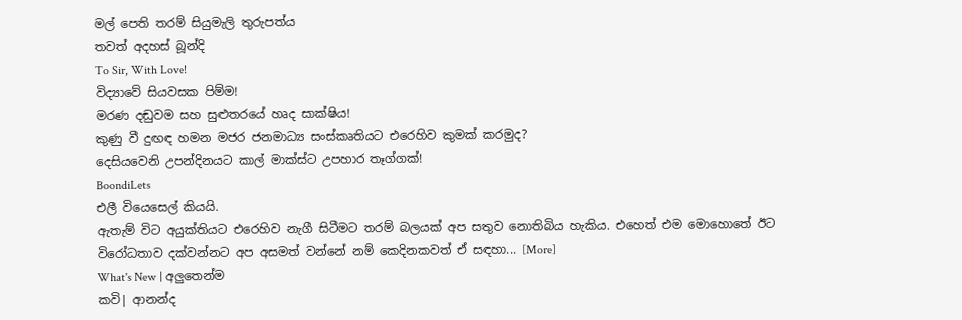මල් පෙති තරම් සියුමැලි තුරුපත්ය
තවත් අදහස් බූන්දි
To Sir, With Love!
විද්‍යාවේ සියවසක පිම්ම!
මරණ දඬුවම සහ සුළුතරයේ හෘද සාක්ෂිය!
කුණු වී දුඟඳ හමන මජර ජනමාධ්‍ය සංස්කෘතියට එරෙහිව කුමක් කරමුද?
දෙසියවෙනි උපන්දිනයට කාල් මාක්ස්ට උපහාර තෑග්ගක්!
BoondiLets
එලී වියෙසෙල් කියයි.
ඇතැම් විට අයුක්තියට එරෙහිව නැගී සිටීමට තරම් බලයක් අප සතුව නොතිබිය හැකිය. එහෙත් එම මොහොතේ ඊට විරෝධතාව දක්වන්නට අප අසමත් වන්නේ නම් කෙදිනකවත් ඒ සඳහා... [More]
What's New | අලුතෙන්ම
කවි| ආනන්ද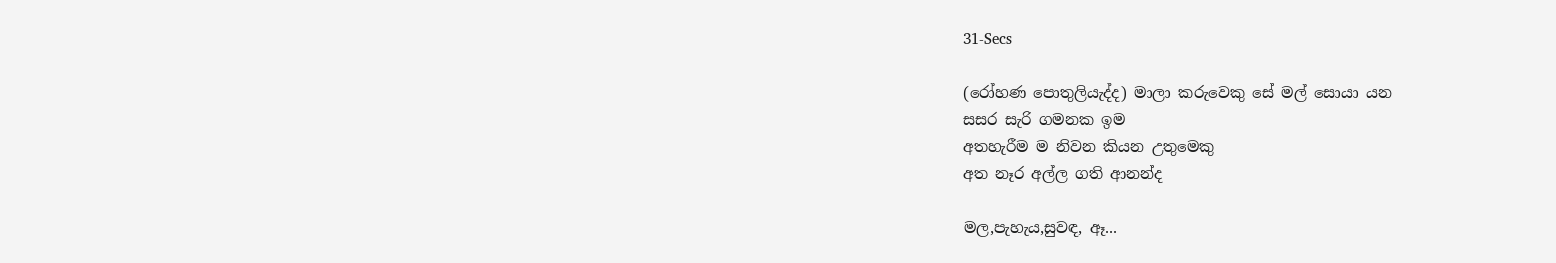31-Secs

(රෝහණ පොතුලියැද්ද) මාලා කරුවෙකු සේ මල් සොයා යන
සසර සැරි ගමනක ඉම
අතහැරීම ම නිවන කියන උතුමෙකු
අත නෑර අල්ල ගති ආනන්ද

මල,පැහැය,සුවඳ, ඈ...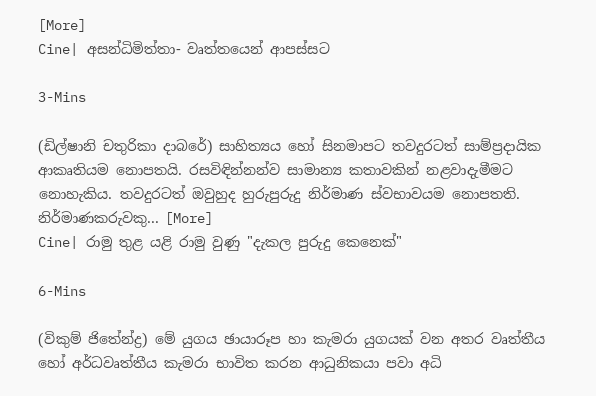[More]
Cine| අසන්ධිමිත්තා- වෘත්තයෙන් ආපස්සට

3-Mins

(ඩිල්ෂානි චතුරිකා දාබරේ) සාහිත්‍යය හෝ සිනමාපට තවදුරටත් සාම්ප්‍රදායික ආකෘතියම නොපතයි. රසවිඳින්නන්ව සාමාන්‍ය කතාවකින් නළවාදැමීමට නොහැකිය. තවදුරටත් ඔවුහුද හුරුපුරුදු නිර්මාණ ස්වභාවයම නොපතති. නිර්මාණකරුවකු... [More]
Cine| රාමු තුළ යළි රාමු වුණු "දැකල පුරුදු කෙනෙක්"

6-Mins

(විකුම් ජිතේන්ද්‍ර) මේ යුගය ඡායාරූප හා කැමරා යුගයක් වන අතර වෘත්තීය හෝ අර්ධවෘත්තීය කැමරා භාවිත කරන ආධුනිකයා පවා අධි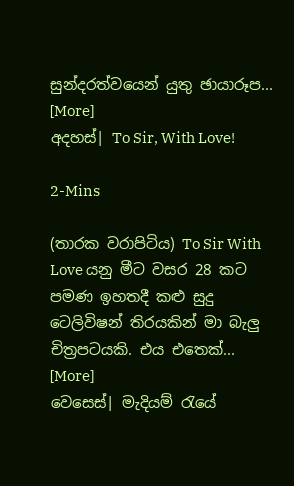සුන්දරත්වයෙන් යුතු ඡායාරූප... [More]
අදහස්| To Sir, With Love!

2-Mins

(තාරක වරාපිටිය) To Sir With Love යනු මීට වසර 28 කට පමණ ඉහතදී කළු සුදු ටෙලිවිෂන් තිරයකින් මා බැලු චිත්‍රපටයකි. එය එතෙක්... [More]
වෙසෙස්| මැදියම් රැයේ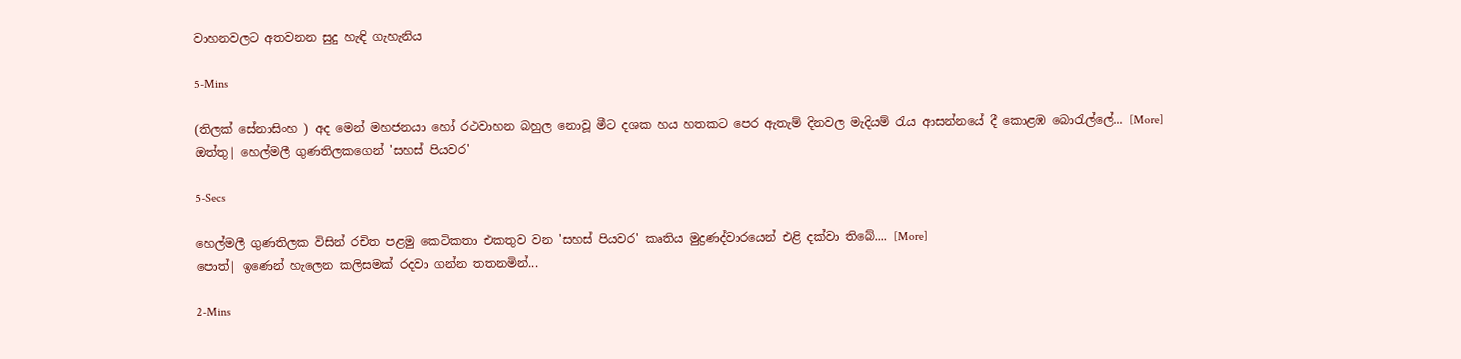වාහනවලට අතවනන සුදු හැඳි ගැහැනිය

5-Mins

(තිලක් සේනාසිංහ ) අද මෙන් මහජනයා හෝ රථවාහන බහුල නොවූ මීට දශක හය හතකට පෙර ඇතැම් දිනවල මැදියම් රැය ආසන්නයේ දී කොළඹ බොරැල්ලේ... [More]
ඔත්තු| හෙල්මලී ගුණතිලකගෙන් 'සහස් පියවර'

5-Secs

හෙල්මලී ගුණතිලක විසින් රචිත පළමු කෙටිකතා එකතුව වන 'සහස් පියවර' කෘතිය මුද්‍රණද්වාරයෙන් එළි දක්වා තිබේ.... [More]
පොත්| ඉණෙන් හැලෙන කලිසමක් රදවා ගන්න තතනමින්...

2-Mins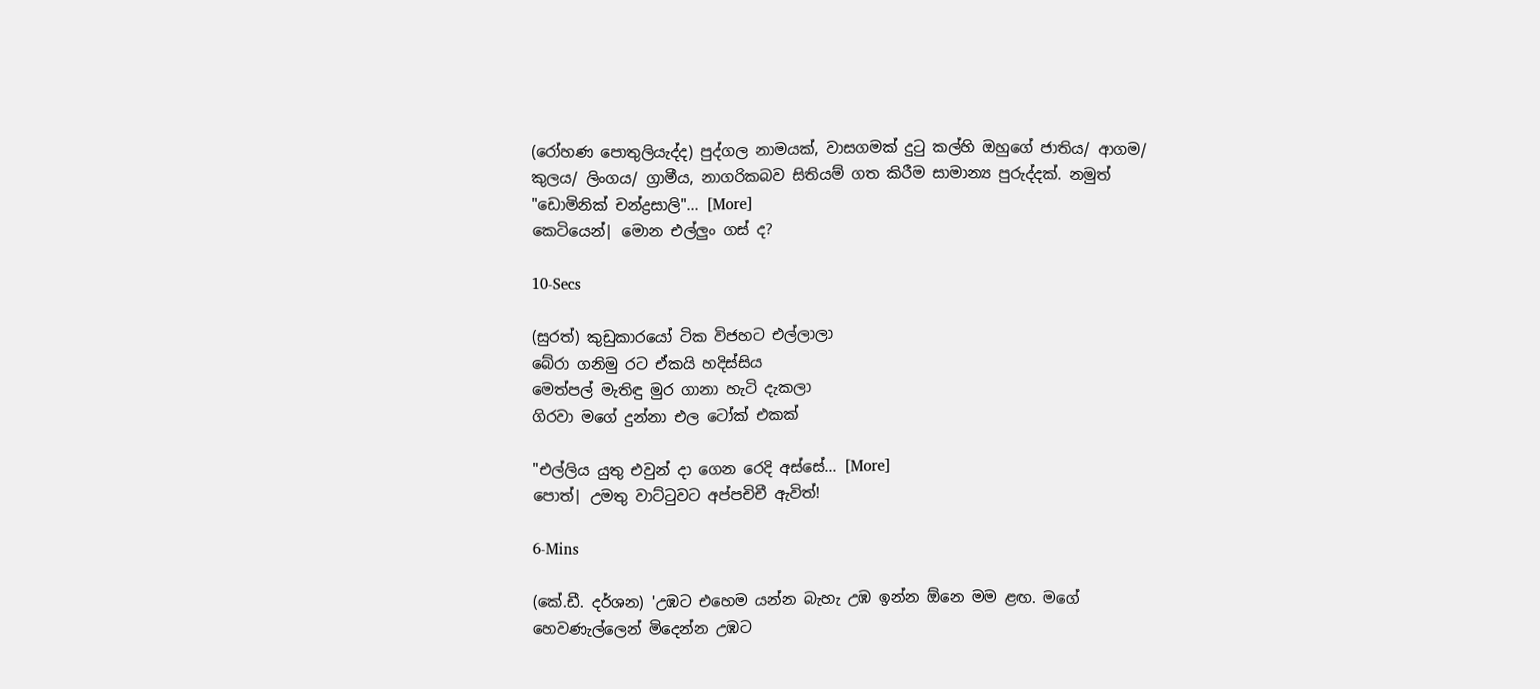(රෝහණ පොතුලියැද්ද) පුද්ගල නාමයක්, වාසගමක් දුටු කල්හි ඔහුගේ ජාතිය/ ආගම/ කුලය/ ලිංගය/ ග්‍රාමීය, නාගරිකබව සිතියම් ගත කිරීම සාමාන්‍ය පුරුද්දක්. නමුත් "ඩොමිනික් චන්ද්‍රසාලි"... [More]
කෙටියෙන්| මොන එල්ලුං ගස් ද?

10-Secs

(සුරත්) කුඩුකාරයෝ ටික විජහට එල්ලාලා
බේරා ගනිමු රට ඒකයි හදිස්සිය
මෙත්පල් මැතිඳු මුර ගානා හැටි දැකලා
ගිරවා මගේ දුන්නා එල ටෝක් එකක්

"එල්ලිය යුතු එවුන් දා ගෙන රෙදි අස්සේ... [More]
පොත්| උමතු වාට්ටුවට අප්පචිචී ඇවිත්!

6-Mins

(කේ.ඩී. දර්ශන) 'උඹට එහෙම යන්න බැහැ උඹ ඉන්න ඕනෙ මම ළඟ. මගේ හෙවණැල්ලෙන් මිදෙන්න උඹට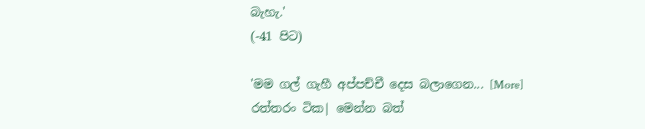බැහැ.'
(-41 පිට)

'මම ගල් ගැහී අප්පච්චී දෙස බලාගෙන... [More]
රත්තරං ටික| මෙන්න බත්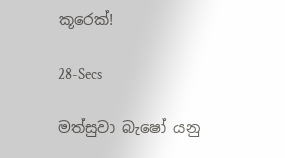කූරෙක්!

28-Secs

මත්සුවා බැෂෝ යනු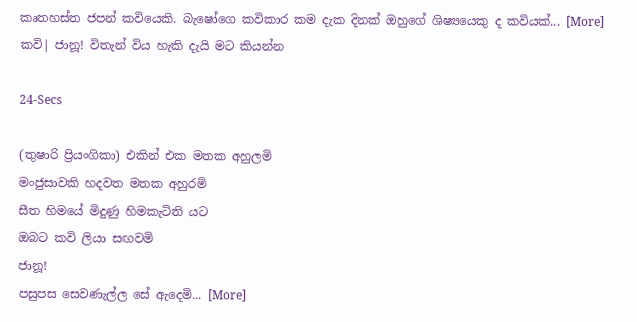කෘතහස්ත ජපන් කවියෙකි. බැෂෝගෙ කවිකාර කම දැක දිනක් ඔහුගේ ශිෂ්‍යයෙකු ද කවියක්... [More]
කවි| ජානූ! විතැන් විය හැකි දැයි මට කියන්න

24-Secs

(තුෂාරි ප්‍රියංගිකා) එකින් එක මතක අහුලමි
මංජුසාවකි හදවත මතක අහුරමි
සීත හිමයේ මිදුණු හිමකැටිති යට
ඔබට කවි ලියා සඟවමි
ජානූ!
පසුපස සෙවණැල්ල සේ ඇදෙමි... [More]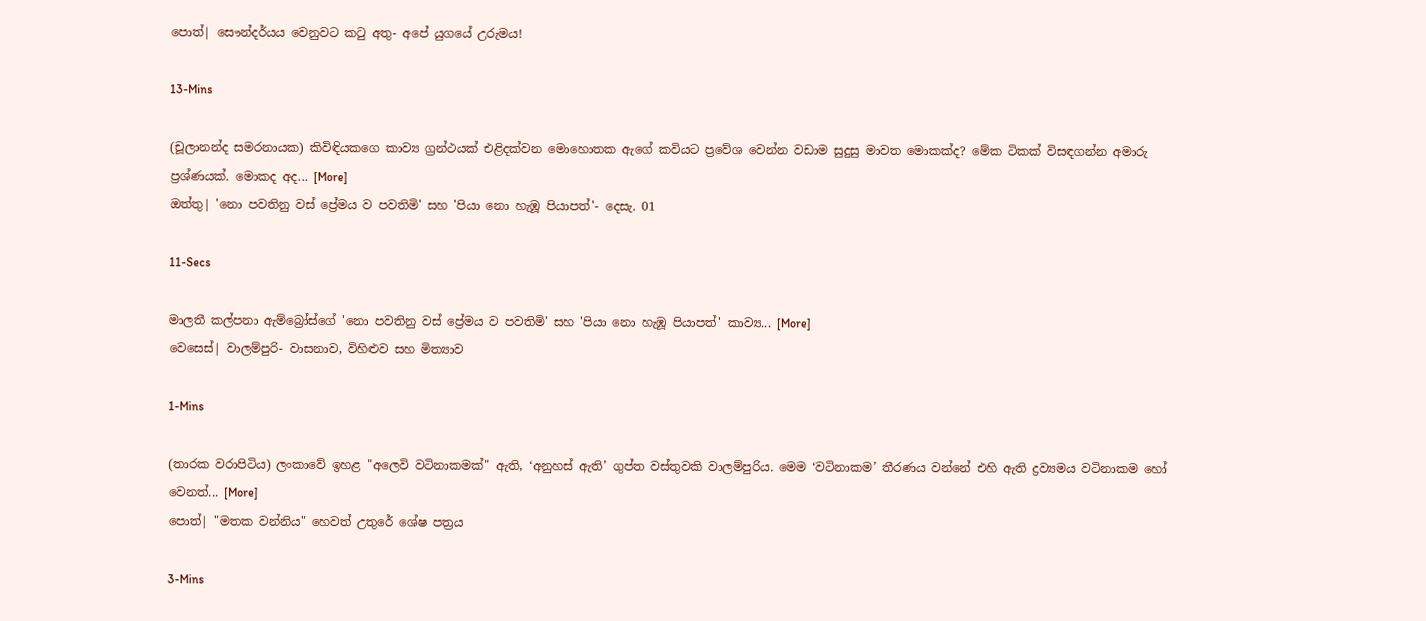පොත්| සෞන්දර්යය වෙනුවට කටු අතු- අපේ යුගයේ උරුමය!

13-Mins

(චූලානන්ද සමරනායක) කිවිඳියකගෙ කාව්‍ය ග්‍රන්ථයක් එළිදක්වන මොහොතක ඇගේ කවියට ප්‍රවේශ වෙන්න වඩාම සුදුසු මාවත මොකක්ද? මේක ටිකක් විසඳගන්න අමාරු ප්‍රශ්ණයක්. මොකද අද... [More]
ඔත්තු| 'නො පවතිනු වස් ප්‍රේමය ව පවතිමි' සහ 'පියා නො හැඹූ පියාපත්'- දෙසැ. 01

11-Secs

මාලතී කල්පනා ඇම්බ්‍රෝස්ගේ 'නො පවතිනු වස් ප්‍රේමය ව පවතිමි' සහ 'පියා නො හැඹූ පියාපත්' කාව්‍ය... [More]
වෙසෙස්| වාලම්පුරි- වාසනාව, විහිළුව සහ මිත්‍යාව

1-Mins

(තාරක වරාපිටිය) ලංකාවේ ඉහළ "අලෙවි වටිනාකමක්" ඇති, ‘අනුහස් ඇති’ ගුප්ත වස්තුවකි වාලම්පුරිය. මෙම ‘වටිනාකම’ තීරණය වන්නේ එහි ඇති ද්‍රව්‍යමය වටිනාකම හෝ වෙනත්... [More]
පොත්| "මතක වන්නිය" හෙවත් උතුරේ ශේෂ පත්‍රය

3-Mins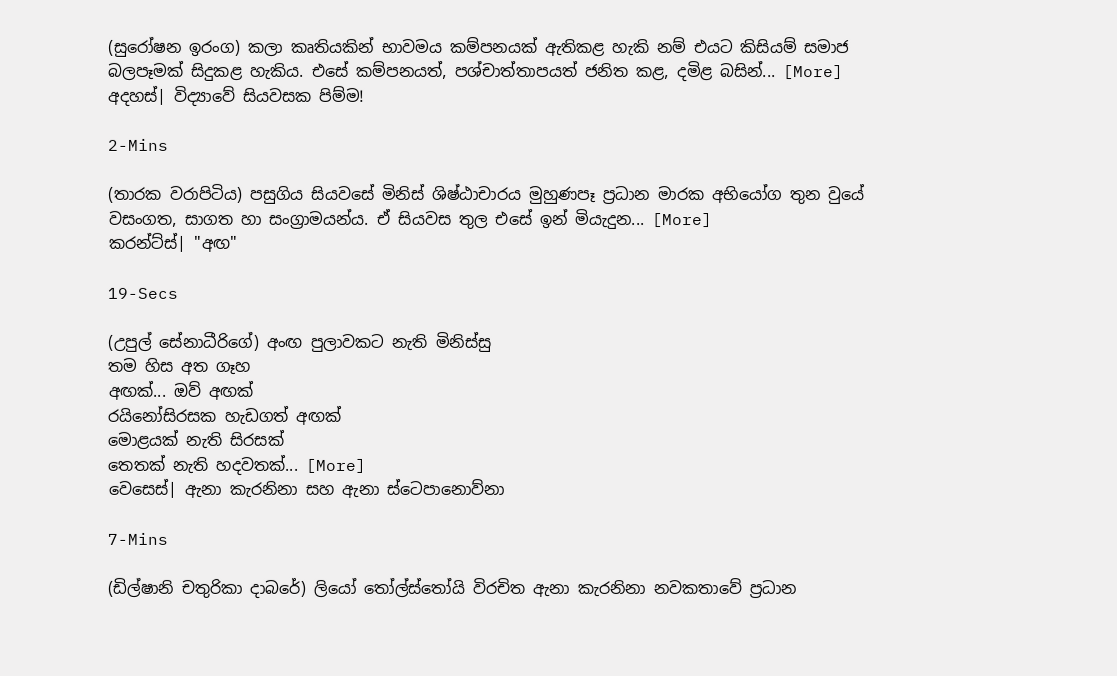(සුරෝෂන ඉරංග) කලා කෘතියකින් භාවමය කම්පනයක් ඇතිකළ හැකි නම් එයට කිසියම් සමාජ බලපෑමක් සිදුකළ හැකිය. එසේ කම්පනයත්, පශ්චාත්තාපයත් ජනිත කළ, දමිළ බසින්... [More]
අදහස්| විද්‍යාවේ සියවසක පිම්ම!

2-Mins

(තාරක වරාපිටිය) පසුගිය සියවසේ මිනිස් ශිෂ්ඨාචාරය මුහුණපෑ ප්‍රධාන මාරක අභියෝග තුන වුයේ වසංගත, සාගත හා සංග්‍රාමයන්ය. ඒ සියවස තුල එසේ ඉන් මියැදුන... [More]
කරන්ට්ස්| "අඟ"

19-Secs

(උපුල් සේනාධීරිගේ) අංඟ පුලාවකට නැති මිනිස්සු
තම හිස අත ගෑහ
අඟක්... ඔව් අඟක්
රයිනෝසිරසක හැඩගත් අඟක්
මොළයක් නැති සිරසක්
තෙතක් නැති හදවතක්... [More]
වෙසෙස්| ඇනා කැරනිනා සහ ඇනා ස්ටෙපානොව්නා

7-Mins

(ඩිල්ෂානි චතුරිකා දාබරේ) ලියෝ තෝල්ස්තෝයි විරචිත ඇනා කැරනිනා නවකතාවේ ප්‍රධාන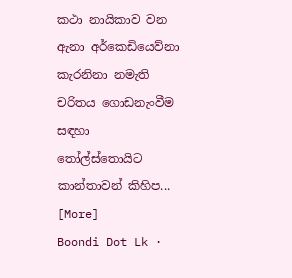කථා නායිකාව වන ඇනා අර්කෙඩියෙව්නා කැරනිනා නමැති චරිතය ගොඩනැංවීම සඳහා තෝල්ස්තොයිට කාන්තාවන් කිහිප... [More]
Boondi Dot Lk ·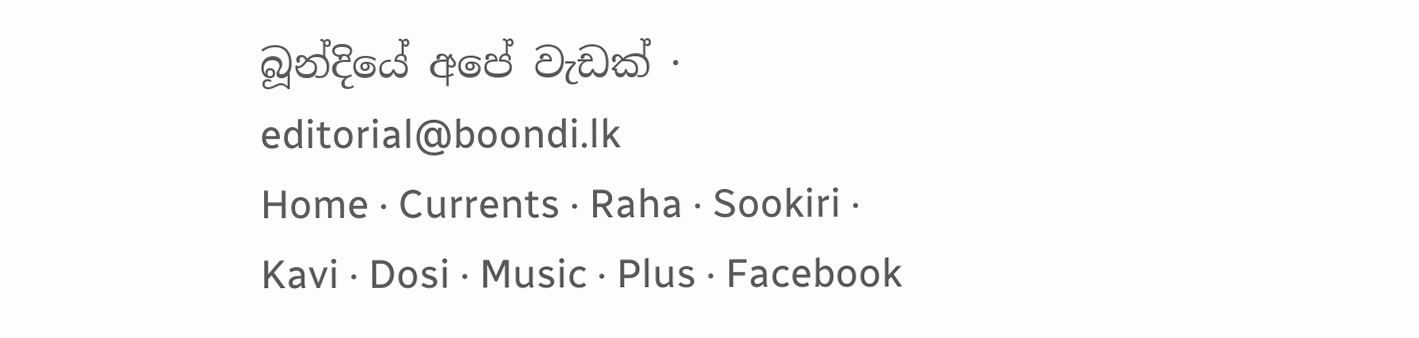බූන්දියේ අපේ වැඩක් · editorial@boondi.lk
Home · Currents · Raha · Sookiri · Kavi · Dosi · Music · Plus · Facebook